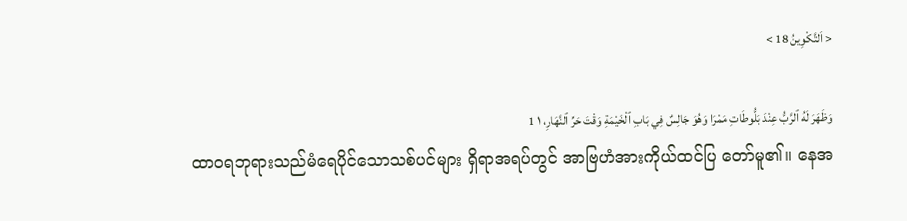< اَلتَّكْوِينُ 18 >

وَظَهَرَ لَهُ ٱلرَّبُّ عِنْدَ بَلُّوطَاتِ مَمْرَا وَهُوَ جَالِسٌ فِي بَابِ ٱلْخَيْمَةِ وَقْتَ حَرِّ ٱلنَّهَارِ، ١ 1
ထာဝရဘုရားသည်မံရေပိုင်သောသစ်ပင်များ ရှိရာအရပ်တွင် အာဗြဟံအားကိုယ်ထင်ပြ တော်မူ၏။ နေအ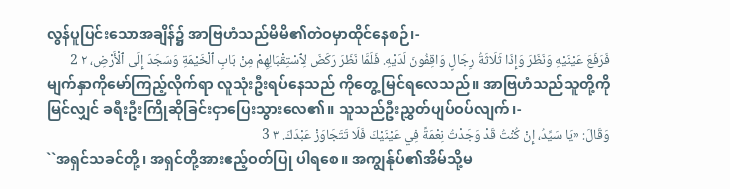လွန်ပူပြင်းသောအချိန်၌ အာဗြဟံသည်မိမိ၏တဲဝမှာထိုင်နေစဉ်၊-
فَرَفَعَ عَيْنَيْهِ وَنَظَرَ وَإِذَا ثَلَاثَةُ رِجَالٍ وَاقِفُونَ لَدَيْهِ. فَلَمَّا نَظَرَ رَكَضَ لِٱسْتِقْبَالِهِمْ مِنْ بَابِ ٱلْخَيْمَةِ وَسَجَدَ إِلَى ٱلْأَرْضِ، ٢ 2
မျက်နှာကိုမော်ကြည့်လိုက်ရာ လူသုံးဦးရပ်နေသည် ကိုတွေ့မြင်ရလေသည်။ အာဗြဟံသည်သူတို့ကို မြင်လျှင် ခရီးဦးကြိုဆိုခြင်းငှာပြေးသွားလေ၏။ သူသည်ဦးညွှတ်ပျပ်ဝပ်လျက်၊-
وَقَالَ: «يَا سَيِّدُ، إِنْ كُنْتُ قَدْ وَجَدْتُ نِعْمَةً فِي عَيْنَيْكَ فَلَا تَتَجَاوَزْ عَبْدَكَ. ٣ 3
``အရှင်သခင်တို့၊ အရှင်တို့အားဧည့်ဝတ်ပြု ပါရစေ။ အကျွန်ုပ်၏အိမ်သို့မ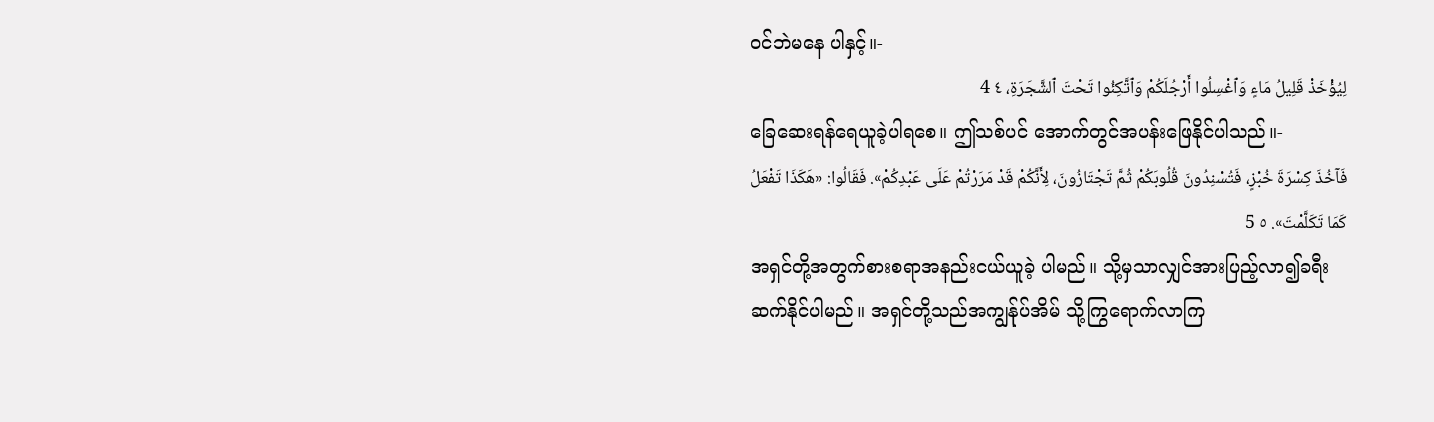ဝင်ဘဲမနေ ပါနှင့်။-
لِيُؤْخَذْ قَلِيلُ مَاءٍ وَٱغْسِلُوا أَرْجُلَكُمْ وَٱتَّكِئُوا تَحْتَ ٱلشَّجَرَةِ، ٤ 4
ခြေဆေးရန်ရေယူခဲ့ပါရစေ။ ဤသစ်ပင် အောက်တွင်အပန်းဖြေနိုင်ပါသည်။-
فَآخُذَ كِسْرَةَ خُبْزٍ، فَتُسْنِدُونَ قُلُوبَكُمْ ثُمَّ تَجْتَازُونَ، لِأَنَّكُمْ قَدْ مَرَرْتُمْ عَلَى عَبْدِكُمْ». فَقَالُوا: «هَكَذَا تَفْعَلُ كَمَا تَكَلَّمْتَ». ٥ 5
အရှင်တို့အတွက်စားစရာအနည်းငယ်ယူခဲ့ ပါမည်။ သို့မှသာလျှင်အားပြည့်လာ၍ခရီး ဆက်နိုင်ပါမည်။ အရှင်တို့သည်အကျွန်ုပ်အိမ် သို့ကြွရောက်လာကြ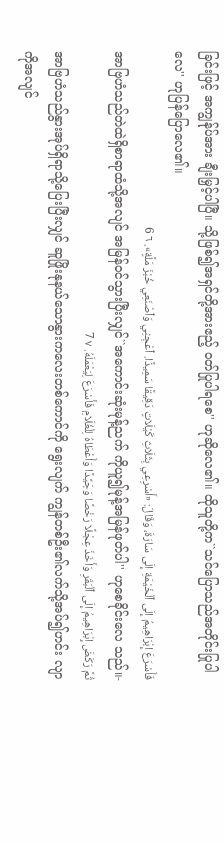ခြင်းဖြင့် အကျွန်ုပ်အား ချီးမြှင့်ပါပြီ။ သို့ဖြစ်၍အရှင်တို့အားဧည့် ဝတ်ပြုပါရစေ'' ဟုဆိုလေ၏။ ထိုသူတို့က``သင်ပြောသည်အတိုင်းပြုပါလေ'' ဟုပြန်ပြောလေ၏။
فَأَسْرَعَ إِبْرَاهِيمُ إِلَى ٱلْخَيْمَةِ إِلَى سَارَةَ، وَقَالَ: «أَسْرِعِي بِثَلَاثِ كَيْلَاتٍ دَقِيقًا سَمِيذًا. ٱعْجِنِي وَٱصْنَعِي خُبْزَ مَلَّةٍ». ٦ 6
အာဗြဟံသည်တဲထဲရှိစာရာထံသို့အလျင် အမြန်ဝင်သွားပြီးလျှင်``အကောင်းဆုံးမုန့်ညက် ကိုယူ၍မုန့်အမြန်ဖုတ်ပါ'' ဟုစေခိုင်းလေ သည်။-
ثُمَّ رَكَضَ إِبْرَاهِيمُ إِلَى ٱلْبَقَرِ وَأَخَذَ عِجْلًا رَخْصًا وَجَيِّدًا وَأَعْطَاهُ لِلْغُلَامِ فَأَسْرَعَ لِيَعْمَلَهُ. ٧ 7
အာဗြဟံသည်နွားအုပ်ရှိရာသို့ပြေးပြီးလျှင် ဆူဖြိုးနုနယ်သောနွားကလေးတစ်ကောင်ကို ရွေးလျက် ကျွန်တစ်ဦး၏လက်သို့အပ်၍ဟင်း လျာကိုအလျင်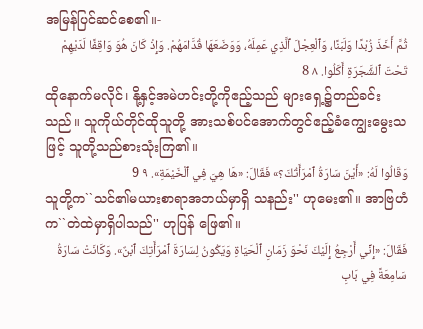အမြန်ပြင်ဆင်စေ၏။-
ثُمَّ أَخَذَ زُبْدًا وَلَبَنًا، وَٱلْعِجْلَ ٱلَّذِي عَمِلَهُ، وَوَضَعَهَا قُدَّامَهُمْ. وَإِذْ كَانَ هُوَ وَاقِفًا لَدَيْهِمْ تَحْتَ ٱلشَّجَرَةِ أَكَلُوا. ٨ 8
ထိုနောက်မလိုင်၊ နို့နှင့်အမဲဟင်းတို့ကိုဧည့်သည် များရှေ့၌တည်ခင်းသည်။ သူကိုယ်တိုင်ထိုသူတို့ အားသစ်ပင်အောက်တွင်ဧည့်ခံကျွေးမွေးသဖြင့် သူတို့သည်စားသုံးကြ၏။
وَقَالُوا لَهُ: «أَيْنَ سَارَةُ ٱمْرَأَتُكَ؟» فَقَالَ: «هَا هِيَ فِي ٱلْخَيْمَةِ». ٩ 9
သူတို့က``သင်၏မယားစာရာအဘယ်မှာရှိ သနည်း'' ဟုမေး၏။ အာဗြဟံက``တဲထဲမှာရှိပါသည်'' ဟုပြန် ဖြေ၏။
فَقَالَ: «إِنِّي أَرْجِعُ إِلَيْكَ نَحْوَ زَمَانِ ٱلْحَيَاةِ وَيَكُونُ لِسَارَةَ ٱمْرَأَتِكَ ٱبْنٌ». وَكَانَتْ سَارَةُ سَامِعَةً فِي بَابِ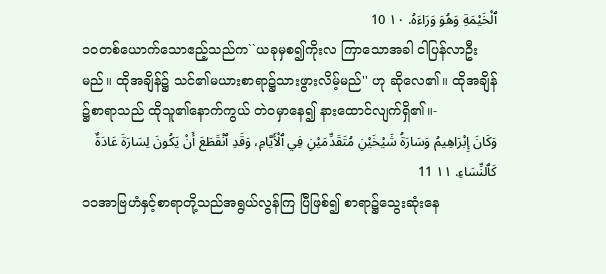ٱلْخَيْمَةِ وَهُوَ وَرَاءَهُ. ١٠ 10
၁၀တစ်ယောက်သောဧည့်သည်က``ယခုမှစ၍ကိုးလ ကြာသောအခါ ငါပြန်လာဦးမည်။ ထိုအချိန်၌ သင်၏မယားစာရာ၌သားဖွားလိမ့်မည်'' ဟု ဆိုလေ၏။ ထိုအချိန်၌စာရာသည် ထိုသူ၏နောက်ကွယ် တဲဝမှာနေ၍ နားထောင်လျက်ရှိ၏။-
وَكَانَ إِبْرَاهِيمُ وَسَارَةُ شَيْخَيْنِ مُتَقَدِّمَيْنِ فِي ٱلْأَيَّامِ، وَقَدِ ٱنْقَطَعَ أَنْ يَكُونَ لِسَارَةَ عَادَةٌ كَٱلنِّسَاءِ. ١١ 11
၁၁အာဗြဟံနှင့်စာရာတို့သည်အရွယ်လွန်ကြ ပြီဖြစ်၍ စာရာ၌သွေးဆုံးနေ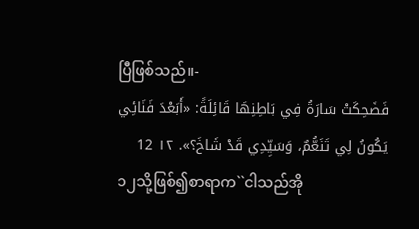ပြီဖြစ်သည်။-
فَضَحِكَتْ سَارَةُ فِي بَاطِنِهَا قَائِلَةً: «أَبَعْدَ فَنَائِي يَكُونُ لِي تَنَعُّمٌ، وَسَيِّدِي قَدْ شَاخَ؟». ١٢ 12
၁၂သို့ဖြစ်၍စာရာက``ငါသည်အို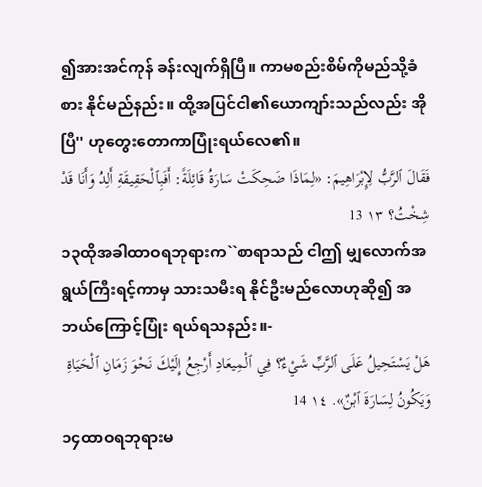၍အားအင်ကုန် ခန်းလျက်ရှိပြီ။ ကာမစည်းစိမ်ကိုမည်သို့ခံစား နိုင်မည်နည်း။ ထို့အပြင်ငါ၏ယောကျာ်းသည်လည်း အိုပြီ'' ဟုတွေးတောကာပြုံးရယ်လေ၏။
فَقَالَ ٱلرَّبُّ لِإِبْرَاهِيمَ: «لِمَاذَا ضَحِكَتْ سَارَةُ قَائِلَةً: أَفَبِٱلْحَقِيقَةِ أَلِدُ وَأَنَا قَدْ شِخْتُ؟ ١٣ 13
၁၃ထိုအခါထာဝရဘုရားက``စာရာသည် ငါဤ မျှလောက်အရွယ်ကြီးရင့်ကာမှ သားသမီးရ နိုင်ဦးမည်လောဟုဆို၍ အဘယ်ကြောင့်ပြုံး ရယ်ရသနည်း။-
هَلْ يَسْتَحِيلُ عَلَى ٱلرَّبِّ شَيْءٌ؟ فِي ٱلْمِيعَادِ أَرْجِعُ إِلَيْكَ نَحْوَ زَمَانِ ٱلْحَيَاةِ وَيَكُونُ لِسَارَةَ ٱبْنٌ». ١٤ 14
၁၄ထာဝရဘုရားမ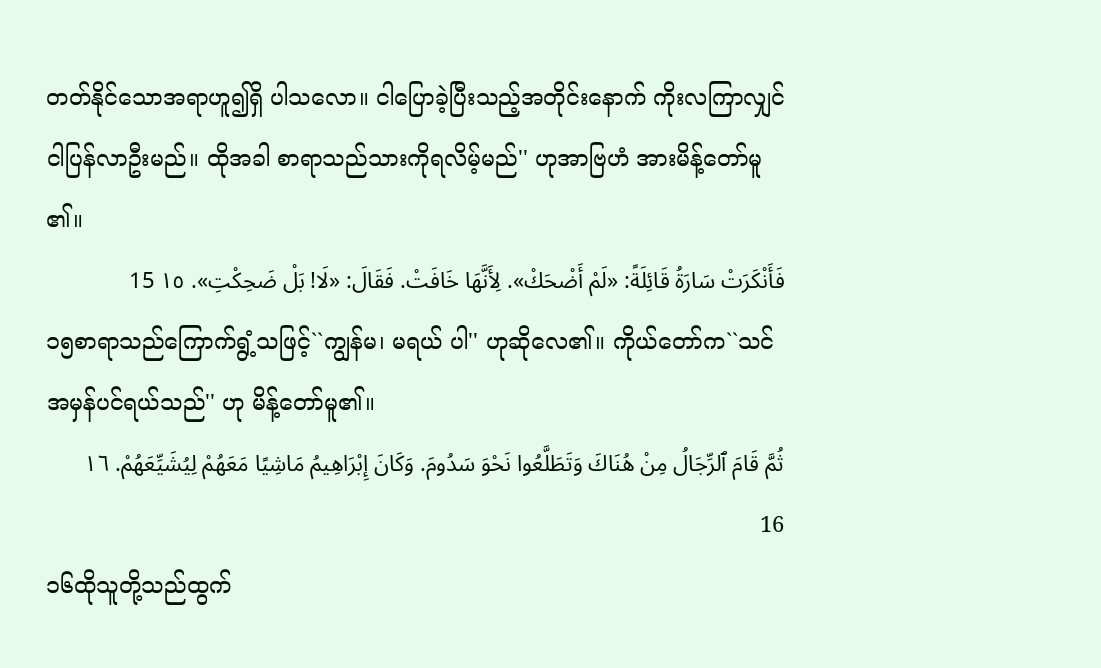တတ်နိုင်သောအရာဟူ၍ရှိ ပါသလော။ ငါပြောခဲ့ပြီးသည့်အတိုင်းနောက် ကိုးလကြာလျှင် ငါပြန်လာဦးမည်။ ထိုအခါ စာရာသည်သားကိုရလိမ့်မည်'' ဟုအာဗြဟံ အားမိန့်တော်မူ၏။
فَأَنْكَرَتْ سَارَةُ قَائِلَةً: «لَمْ أَضْحَكْ». لِأَنَّهَا خَافَتْ. فَقَالَ: «لَا! بَلْ ضَحِكْتِ». ١٥ 15
၁၅စာရာသည်ကြောက်ရွံ့သဖြင့်``ကျွန်မ၊ မရယ် ပါ'' ဟုဆိုလေ၏။ ကိုယ်တော်က``သင်အမှန်ပင်ရယ်သည်'' ဟု မိန့်တော်မူ၏။
ثُمَّ قَامَ ٱلرِّجَالُ مِنْ هُنَاكَ وَتَطَلَّعُوا نَحْوَ سَدُومَ. وَكَانَ إِبْرَاهِيمُ مَاشِيًا مَعَهُمْ لِيُشَيِّعَهُمْ. ١٦ 16
၁၆ထိုသူတို့သည်ထွက်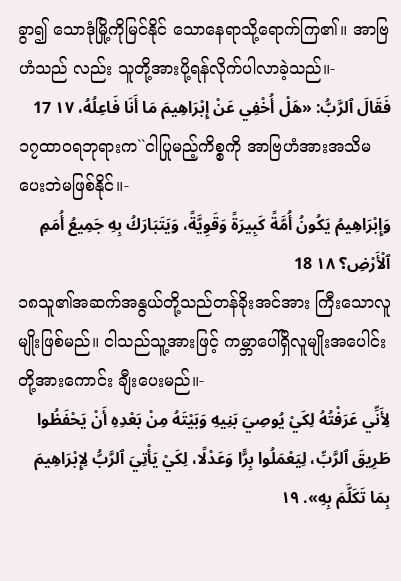ခွာ၍ သောဒုံမြို့ကိုမြင်နိုင် သောနေရာသို့ရောက်ကြ၏။ အာဗြဟံသည် လည်း သူတို့အားပို့ရန်လိုက်ပါလာခဲ့သည်။-
فَقَالَ ٱلرَّبُّ: «هَلْ أُخْفِي عَنْ إِبْرَاهِيمَ مَا أَنَا فَاعِلُهُ، ١٧ 17
၁၇ထာဝရဘုရားက``ငါပြုမည့်ကိစ္စကို အာဗြဟံအားအသိမပေးဘဲမဖြစ်နိုင်။-
وَإِبْرَاهِيمُ يَكُونُ أُمَّةً كَبِيرَةً وَقَوِيَّةً، وَيَتَبَارَكُ بِهِ جَمِيعُ أُمَمِ ٱلْأَرْضِ؟ ١٨ 18
၁၈သူ၏အဆက်အနွယ်တို့သည်တန်ခိုးအင်အား ကြီးသောလူမျိုးဖြစ်မည်။ ငါသည်သူ့အားဖြင့် ကမ္ဘာပေါ်ရှိလူမျိုးအပေါင်းတို့အားကောင်း ချီးပေးမည်။-
لِأَنِّي عَرَفْتُهُ لِكَيْ يُوصِيَ بَنِيهِ وَبَيْتَهُ مِنْ بَعْدِهِ أَنْ يَحْفَظُوا طَرِيقَ ٱلرَّبِّ، لِيَعْمَلُوا بِرًّا وَعَدْلًا، لِكَيْ يَأْتِيَ ٱلرَّبُّ لِإِبْرَاهِيمَ بِمَا تَكَلَّمَ بِهِ». ١٩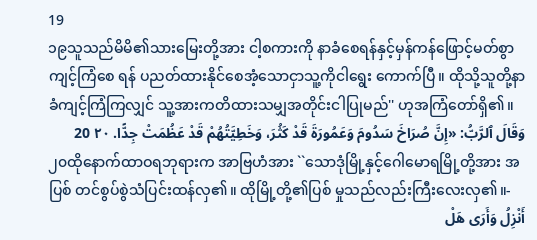19
၁၉သူသည်မိမိ၏သားမြေးတို့အား ငါ့စကားကို နာခံစေရန်နှင့်မှန်ကန်ဖြောင့်မတ်စွာကျင့်ကြံစေ ရန် ပညတ်ထားနိုင်စေအံ့သောငှာသူ့ကိုငါရွေး ကောက်ပြီ။ ထိုသို့သူတို့နာခံကျင့်ကြံကြလျှင် သူ့အားကတိထားသမျှအတိုင်းငါပြုမည်'' ဟုအကြံတော်ရှိ၏။
وَقَالَ ٱلرَّبُّ: «إِنَّ صُرَاخَ سَدُومَ وَعَمُورَةَ قَدْ كَثُرَ، وَخَطِيَّتُهُمْ قَدْ عَظُمَتْ جِدًّا. ٢٠ 20
၂၀ထိုနောက်ထာဝရဘုရားက အာဗြဟံအား ``သောဒုံမြို့နှင့်ဂေါမောရမြို့တို့အား အပြစ် တင်စွပ်စွဲသံပြင်းထန်လှ၏။ ထိုမြို့တို့၏ပြစ် မှုသည်လည်းကြီးလေးလှ၏။-
أَنْزِلُ وَأَرَى هَلْ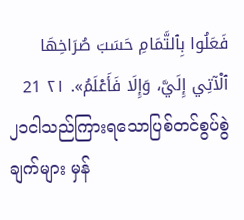فَعَلُوا بِٱلتَّمَامِ حَسَبَ صُرَاخِهَا ٱلْآتِي إِلَيَّ، وَإِلَا فَأَعْلَمُ». ٢١ 21
၂၁ငါသည်ကြားရသောပြစ်တင်စွပ်စွဲချက်များ မှန်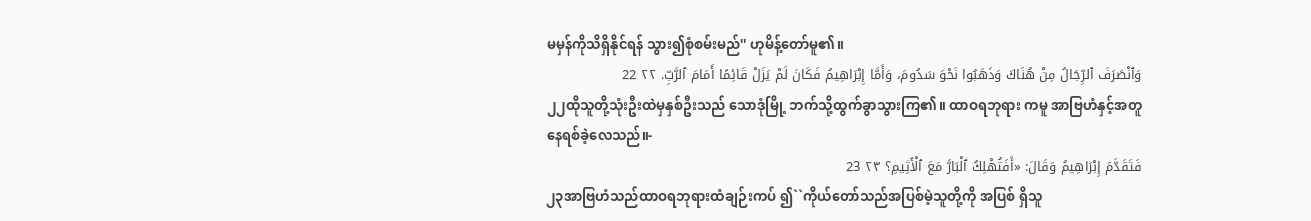မမှန်ကိုသိရှိနိုင်ရန် သွား၍စုံစမ်းမည်'' ဟုမိန့်တော်မူ၏။
وَٱنْصَرَفَ ٱلرِّجَالُ مِنْ هُنَاكَ وَذَهَبُوا نَحْوَ سَدُومَ، وَأَمَّا إِبْرَاهِيمُ فَكَانَ لَمْ يَزَلْ قَائِمًا أَمَامَ ٱلرَّبِّ. ٢٢ 22
၂၂ထိုသူတို့သုံးဦးထဲမှနှစ်ဦးသည် သောဒုံမြို့ ဘက်သို့ထွက်ခွာသွားကြ၏။ ထာဝရဘုရား ကမူ အာဗြဟံနှင့်အတူနေရစ်ခဲ့လေသည်။-
فَتَقَدَّمَ إِبْرَاهِيمُ وَقَالَ: «أَفَتُهْلِكُ ٱلْبَارَّ مَعَ ٱلْأَثِيمِ؟ ٢٣ 23
၂၃အာဗြဟံသည်ထာဝရဘုရားထံချဉ်းကပ် ၍``ကိုယ်တော်သည်အပြစ်မဲ့သူတို့ကို အပြစ် ရှိသူ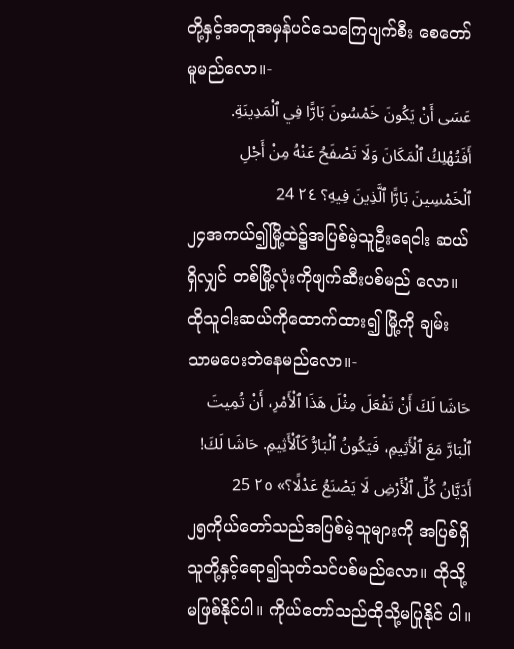တို့နှင့်အတူအမှန်ပင်သေကြေပျက်စီး စေတော်မူမည်လော။-
عَسَى أَنْ يَكُونَ خَمْسُونَ بَارًّا فِي ٱلْمَدِينَةِ. أَفَتُهْلِكُ ٱلْمَكَانَ وَلَا تَصْفَحُ عَنْهُ مِنْ أَجْلِ ٱلْخَمْسِينَ بَارًّا ٱلَّذِينَ فِيهِ؟ ٢٤ 24
၂၄အကယ်၍မြို့ထဲ၌အပြစ်မဲ့သူဦးရေငါး ဆယ်ရှိလျှင် တစ်မြို့လုံးကိုဖျက်ဆီးပစ်မည် လော။ ထိုသူငါးဆယ်ကိုထောက်ထား၍ မြို့ကို ချမ်းသာမပေးဘဲနေမည်လော။-
حَاشَا لَكَ أَنْ تَفْعَلَ مِثْلَ هَذَا ٱلْأَمْرِ، أَنْ تُمِيتَ ٱلْبَارَّ مَعَ ٱلْأَثِيمِ، فَيَكُونُ ٱلْبَارُّ كَٱلْأَثِيمِ. حَاشَا لَكَ! أَدَيَّانُ كُلِّ ٱلْأَرْضِ لَا يَصْنَعُ عَدْلًا؟» ٢٥ 25
၂၅ကိုယ်တော်သည်အပြစ်မဲ့သူများကို အပြစ်ရှိ သူတို့နှင့်ရော၍သုတ်သင်ပစ်မည်လော။ ထိုသို့ မဖြစ်နိုင်ပါ။ ကိုယ်တော်သည်ထိုသို့မပြုနိုင် ပါ။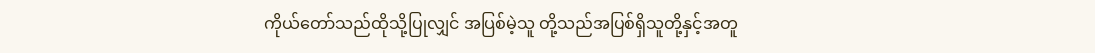ကိုယ်တော်သည်ထိုသို့ပြုလျှင် အပြစ်မဲ့သူ တို့သည်အပြစ်ရှိသူတို့နှင့်အတူ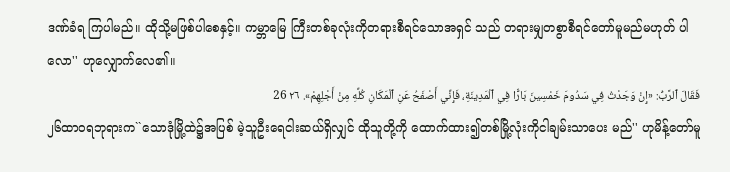ဒဏ်ခံရ ကြပါမည်။ ထိုသို့မဖြစ်ပါစေနှင့်။ ကမ္ဘာမြေ ကြီးတစ်ခုလုံးကိုတရားစီရင်သောအရှင် သည် တရားမျှတစွာစီရင်တော်မူမည်မဟုတ် ပါလော'' ဟုလျှောက်လေ၏။
فَقَالَ ٱلرَّبُّ: «إِنْ وَجَدْتُ فِي سَدُومَ خَمْسِينَ بَارًّا فِي ٱلْمَدِينَةِ، فَإِنِّي أَصْفَحُ عَنِ ٱلْمَكَانِ كُلِّهِ مِنْ أَجْلِهِمْ». ٢٦ 26
၂၆ထာဝရဘုရားက``သောဒုံမြို့ထဲ၌အပြစ် မဲ့သူဦးရေငါးဆယ်ရှိလျှင် ထိုသူတို့ကို ထောက်ထား၍တစ်မြို့လုံးကိုငါချမ်းသာပေး မည်'' ဟုမိန့်တော်မူ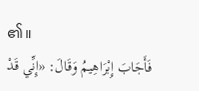၏။
فَأَجَابَ إِبْرَاهِيمُ وَقَالَ: «إِنِّي قَدْ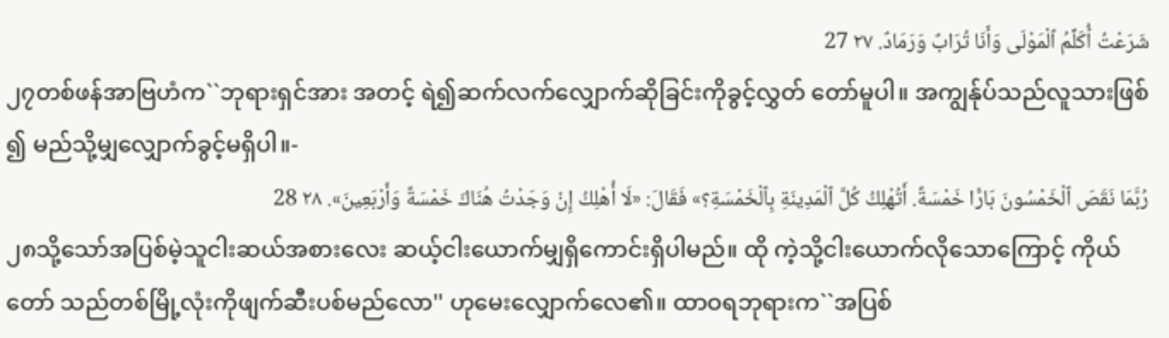شَرَعْتُ أُكَلِّمُ ٱلْمَوْلَى وَأَنَا تُرَابٌ وَرَمَادٌ. ٢٧ 27
၂၇တစ်ဖန်အာဗြဟံက``ဘုရားရှင်အား အတင့် ရဲ၍ဆက်လက်လျှောက်ဆိုခြင်းကိုခွင့်လွှတ် တော်မူပါ။ အကျွန်ုပ်သည်လူသားဖြစ်၍ မည်သို့မျှလျှောက်ခွင့်မရှိပါ။-
رُبَّمَا نَقَصَ ٱلْخَمْسُونَ بَارًّا خَمْسَةً. أَتُهْلِكُ كُلَّ ٱلْمَدِينَةِ بِٱلْخَمْسَةِ؟» فَقَالَ: «لَا أُهْلِكُ إِنْ وَجَدْتُ هُنَاكَ خَمْسَةً وَأَرْبَعِينَ». ٢٨ 28
၂၈သို့သော်အပြစ်မဲ့သူငါးဆယ်အစားလေး ဆယ့်ငါးယောက်မျှရှိကောင်းရှိပါမည်။ ထို ကဲ့သို့ငါးယောက်လိုသောကြောင့် ကိုယ်တော် သည်တစ်မြို့လုံးကိုဖျက်ဆီးပစ်မည်လော'' ဟုမေးလျှောက်လေ၏။ ထာဝရဘုရားက``အပြစ်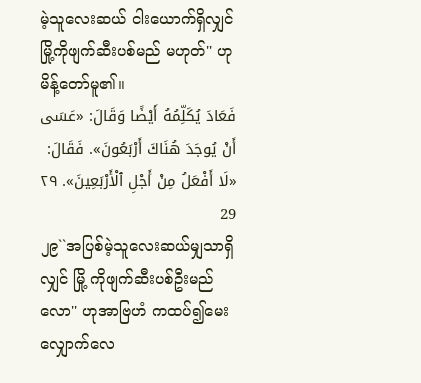မဲ့သူလေးဆယ် ငါးယောက်ရှိလျှင် မြို့ကိုဖျက်ဆီးပစ်မည် မဟုတ်'' ဟုမိန့်တော်မူ၏။
فَعَادَ يُكَلِّمُهُ أَيْضًا وَقَالَ: «عَسَى أَنْ يُوجَدَ هُنَاكَ أَرْبَعُونَ». فَقَالَ: «لَا أَفْعَلُ مِنْ أَجْلِ ٱلْأَرْبَعِينَ». ٢٩ 29
၂၉``အပြစ်မဲ့သူလေးဆယ်မျှသာရှိလျှင် မြို့ ကိုဖျက်ဆီးပစ်ဦးမည်လော'' ဟုအာဗြဟံ ကထပ်၍မေးလျှောက်လေ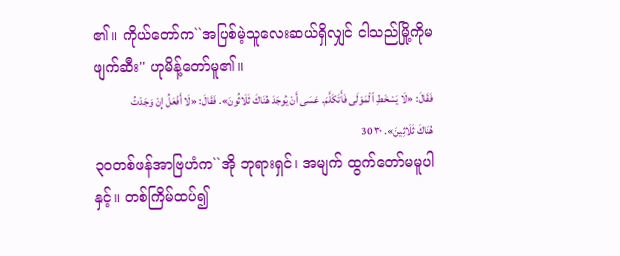၏။ ကိုယ်တော်က``အပြစ်မဲ့သူလေးဆယ်ရှိလျှင် ငါသည်မြို့ကိုမဖျက်ဆီး'' ဟုမိန့်တော်မူ၏။
فَقَالَ: «لَا يَسْخَطِ ٱلْمَوْلَى فَأَتَكَلَّمَ. عَسَى أَنْ يُوجَدَ هُنَاكَ ثَلَاثُونَ». فَقَالَ: «لَا أَفْعَلُ إِنْ وَجَدْتُ هُنَاكَ ثَلَاثِينَ». ٣٠ 30
၃၀တစ်ဖန်အာဗြဟံက``အို ဘုရားရှင်၊ အမျက် ထွက်တော်မမူပါနှင့်။ တစ်ကြိမ်ထပ်၍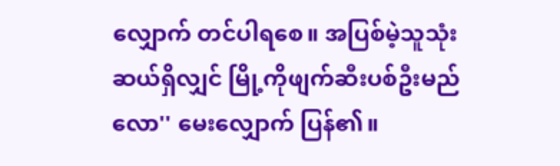လျှောက် တင်ပါရစေ။ အပြစ်မဲ့သူသုံးဆယ်ရှိလျှင် မြို့ကိုဖျက်ဆီးပစ်ဦးမည်လော'' မေးလျှောက် ပြန်၏။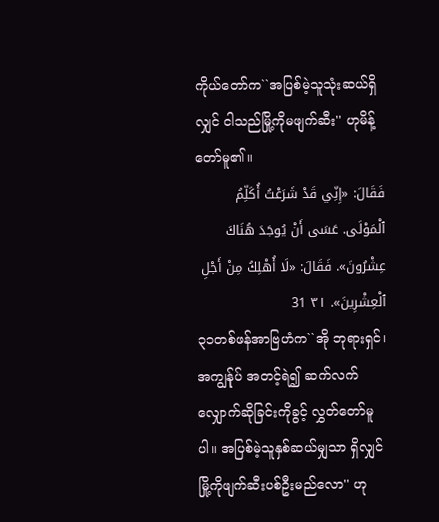ကိုယ်တော်က``အပြစ်မဲ့သူသုံးဆယ်ရှိလျှင် ငါသည်မြို့ကိုမဖျက်ဆီး'' ဟုမိန့်တော်မူ၏။
فَقَالَ: «إِنِّي قَدْ شَرَعْتُ أُكَلِّمُ ٱلْمَوْلَى. عَسَى أَنْ يُوجَدَ هُنَاكَ عِشْرُونَ». فَقَالَ: «لَا أُهْلِكُ مِنْ أَجْلِ ٱلْعِشْرِينَ». ٣١ 31
၃၁တစ်ဖန်အာဗြဟံက``အို ဘုရားရှင်၊ အကျွန်ုပ် အတင့်ရဲ၍ ဆက်လက်လျှောက်ဆိုခြင်းကိုခွင့် လွှတ်တော်မူပါ။ အပြစ်မဲ့သူနှစ်ဆယ်မျှသာ ရှိလျှင် မြို့ကိုဖျက်ဆီးပစ်ဦးမည်လော'' ဟု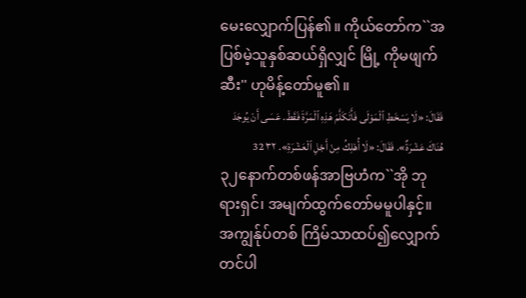မေးလျှောက်ပြန်၏။ ကိုယ်တော်က``အပြစ်မဲ့သူနှစ်ဆယ်ရှိလျှင် မြို့ ကိုမဖျက်ဆီး'' ဟုမိန့်တော်မူ၏။
فَقَالَ: «لَا يَسْخَطِ ٱلْمَوْلَى فَأَتَكَلَّمَ هَذِهِ ٱلْمَرَّةَ فَقَطْ. عَسَى أَنْ يُوجَدَ هُنَاكَ عَشْرَةٌ». فَقَالَ: «لَا أُهْلِكُ مِنْ أَجْلِ ٱلْعَشْرَةِ». ٣٢ 32
၃၂နောက်တစ်ဖန်အာဗြဟံက``အို ဘုရားရှင်၊ အမျက်ထွက်တော်မမူပါနှင့်။ အကျွန်ုပ်တစ် ကြိမ်သာထပ်၍လျှောက်တင်ပါ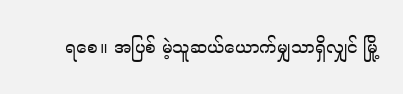ရစေ။ အပြစ် မဲ့သူဆယ်ယောက်မျှသာရှိလျှင် မြို့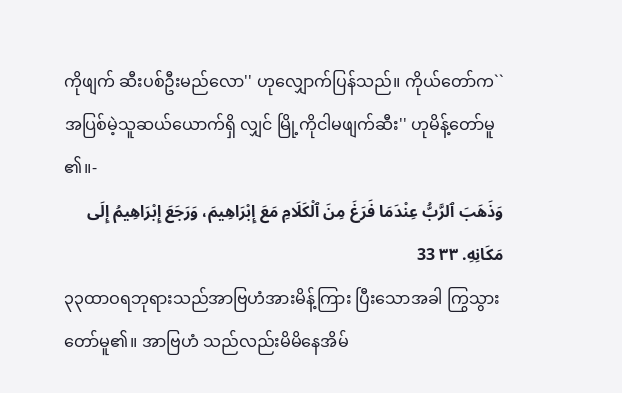ကိုဖျက် ဆီးပစ်ဦးမည်လော'' ဟုလျှောက်ပြန်သည်။ ကိုယ်တော်က``အပြစ်မဲ့သူဆယ်ယောက်ရှိ လျှင် မြို့ကိုငါမဖျက်ဆီး'' ဟုမိန့်တော်မူ၏။-
وَذَهَبَ ٱلرَّبُّ عِنْدَمَا فَرَغَ مِنَ ٱلْكَلَامِ مَعَ إِبْرَاهِيمَ، وَرَجَعَ إِبْرَاهِيمُ إِلَى مَكَانِهِ. ٣٣ 33
၃၃ထာဝရဘုရားသည်အာဗြဟံအားမိန့်ကြား ပြီးသောအခါ ကြွသွားတော်မူ၏။ အာဗြဟံ သည်လည်းမိမိနေအိမ်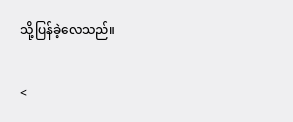သို့ပြန်ခဲ့လေသည်။

<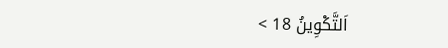اَلتَّكْوِينُ 18 >